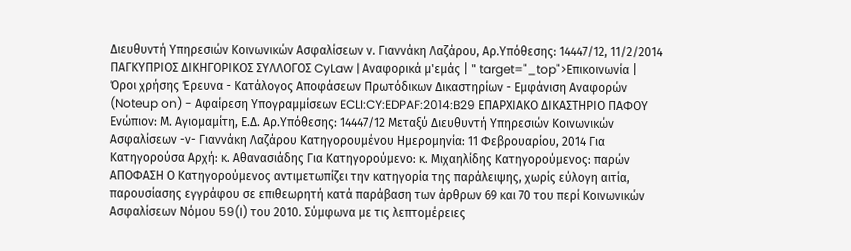Διευθυντή Υπηρεσιών Κοινωνικών Ασφαλίσεων ν. Γιαννάκη Λαζάρου, Αρ.Υπόθεσης: 14447/12, 11/2/2014 ΠΑΓΚΥΠΡΙΟΣ ΔΙΚΗΓΟΡΙΚΟΣ ΣΥΛΛΟΓΟΣ CyLaw | Αναφορικά μ'εμάς | " target="_top">Επικοινωνία | Όροι χρήσης Έρευνα - Κατάλογος Αποφάσεων Πρωτόδικων Δικαστηρίων - Εμφάνιση Αναφορών (Noteup on) - Αφαίρεση Υπογραμμίσεων ECLI:CY:EDPAF:2014:B29 ΕΠΑΡΧΙΑΚΟ ΔΙΚΑΣΤΗΡΙΟ ΠΑΦΟΥ Ενώπιον: Μ. Αγιομαμίτη, Ε.Δ. Αρ.Υπόθεσης: 14447/12 Μεταξύ Διευθυντή Υπηρεσιών Κοινωνικών Ασφαλίσεων -ν- Γιαννάκη Λαζάρου Κατηγορουμένου Ημερομηνία: 11 Φεβρουαρίου, 2014 Για Κατηγορούσα Αρχή: κ. Αθανασιάδης Για Κατηγορούμενο: κ. Μιχαηλίδης Κατηγορούμενος: παρών ΑΠΟΦΑΣΗ Ο Κατηγορούμενος αντιμετωπίζει την κατηγορία της παράλειψης, χωρίς εύλογη αιτία, παρουσίασης εγγράφου σε επιθεωρητή κατά παράβαση των άρθρων 69 και 70 του περί Κοινωνικών Ασφαλίσεων Νόμου 59(I) του 2010. Σύμφωνα με τις λεπτομέρειες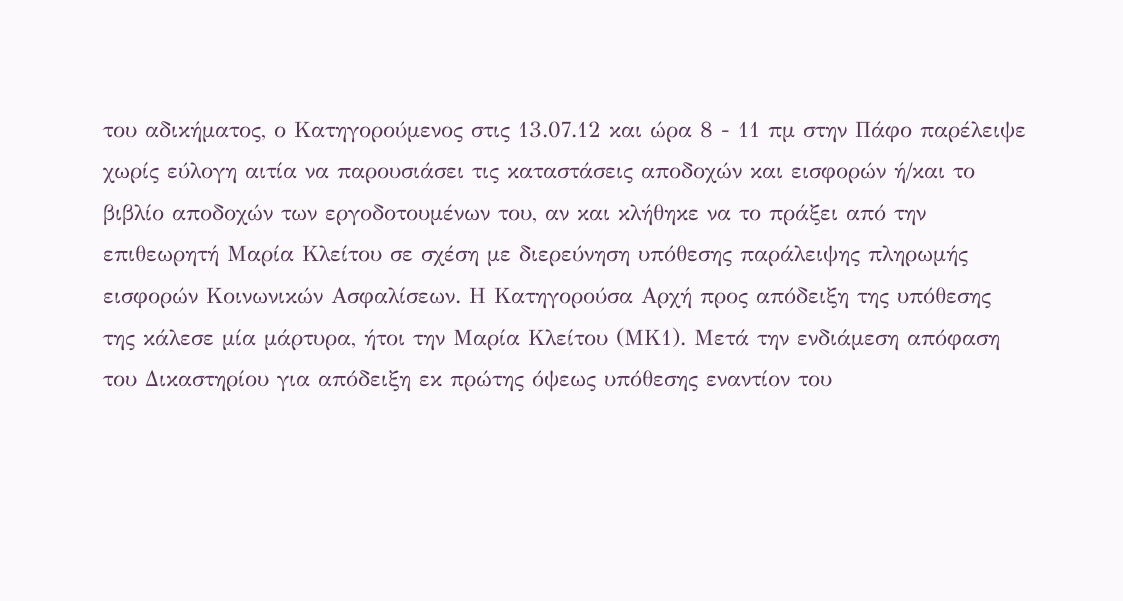του αδικήματος, ο Κατηγορούμενος στις 13.07.12 και ώρα 8 - 11 πμ στην Πάφο παρέλειψε χωρίς εύλογη αιτία να παρουσιάσει τις καταστάσεις αποδοχών και εισφορών ή/και το βιβλίο αποδοχών των εργοδοτουμένων του, αν και κλήθηκε να το πράξει από την επιθεωρητή Μαρία Κλείτου σε σχέση με διερεύνηση υπόθεσης παράλειψης πληρωμής εισφορών Κοινωνικών Ασφαλίσεων. Η Κατηγορούσα Αρχή προς απόδειξη της υπόθεσης της κάλεσε μία μάρτυρα, ήτοι την Μαρία Κλείτου (ΜΚ1). Μετά την ενδιάμεση απόφαση του Δικαστηρίου για απόδειξη εκ πρώτης όψεως υπόθεσης εναντίον του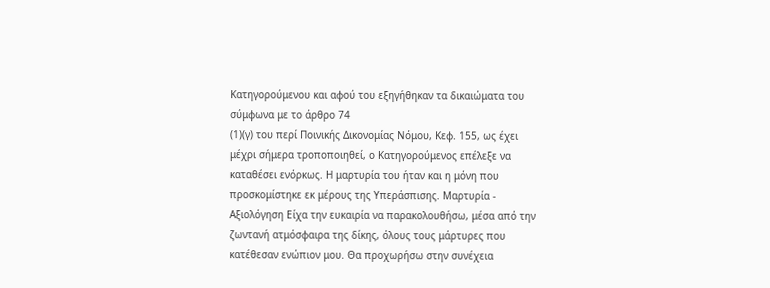Κατηγορούμενου και αφού του εξηγήθηκαν τα δικαιώματα του σύμφωνα με το άρθρο 74
(1)(γ) του περί Ποινικής Δικονομίας Νόμου, Κεφ. 155, ως έχει μέχρι σήμερα τροποποιηθεί, ο Κατηγορούμενος επέλεξε να καταθέσει ενόρκως. Η μαρτυρία του ήταν και η μόνη που προσκομίστηκε εκ μέρους της Υπεράσπισης. Μαρτυρία - Αξιολόγηση Είχα την ευκαιρία να παρακολουθήσω, μέσα από την ζωντανή ατμόσφαιρα της δίκης, όλους τους μάρτυρες που κατέθεσαν ενώπιον μου. Θα προχωρήσω στην συνέχεια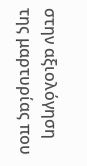στην αξιολόγηση της μαρτυρίας που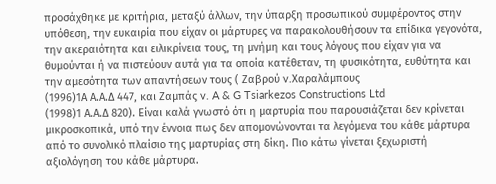προσάχθηκε με κριτήρια, μεταξύ άλλων, την ύπαρξη προσωπικού συμφέροντος στην υπόθεση, την ευκαιρία που είχαν οι μάρτυρες να παρακολουθήσουν τα επίδικα γεγονότα, την ακεραιότητα και ειλικρίνεια τους, τη μνήμη και τους λόγους που είχαν για να θυμούνται ή να πιστεύουν αυτά για τα οποία κατέθεταν, τη φυσικότητα, ευθύτητα και την αμεσότητα των απαντήσεων τους ( Ζαβρού v.Χαραλάμπους
(1996)1Α Α.Α.Δ 447, και Ζαμπάς v. A & G Tsiarkezos Constructions Ltd
(1998)1 Α.Α.Δ 820). Είναι καλά γνωστό ότι η μαρτυρία που παρουσιάζεται δεν κρίνεται μικροσκοπικά, υπό την έννοια πως δεν απομονώνονται τα λεγόμενα του κάθε μάρτυρα από το συνολικό πλαίσιο της μαρτυρίας στη δίκη. Πιο κάτω γίνεται ξεχωριστή αξιολόγηση του κάθε μάρτυρα.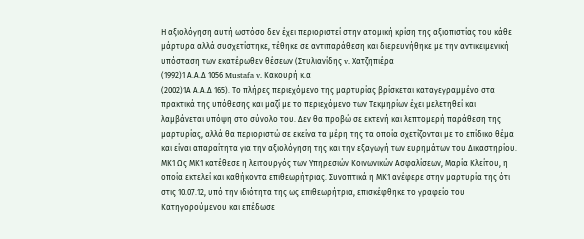Η αξιολόγηση αυτή ωστόσο δεν έχει περιοριστεί στην ατομική κρίση της αξιοπιστίας του κάθε μάρτυρα αλλά συσχετίστηκε, τέθηκε σε αντιπαράθεση και διερευνήθηκε με την αντικειμενική υπόσταση των εκατέρωθεν θέσεων (Στυλιανίδης v. Χατζηπιέρα
(1992)1 Α.Α.Δ 1056 Mustafa v. Κακουρή κ.α
(2002)1Α Α.Α.Δ 165). Το πλήρες περιεχόμενο της μαρτυρίας βρίσκεται καταγεγραμμένο στα πρακτικά της υπόθεσης και μαζί με το περιεχόμενο των Τεκμηρίων έχει μελετηθεί και λαμβάνεται υπόψη στο σύνολο του. Δεν θα προβώ σε εκτενή και λεπτομερή παράθεση της μαρτυρίας, αλλά θα περιοριστώ σε εκείνα τα μέρη της τα οποία σχετίζονται με το επίδικο θέμα και είναι απαραίτητα για την αξιολόγηση της και την εξαγωγή των ευρημάτων του Δικαστηρίου. ΜΚ1 Ως ΜΚ1 κατέθεσε η λειτουργός των Υπηρεσιών Κοινωνικών Ασφαλίσεων, Μαρία Κλείτου, η οποία εκτελεί και καθήκοντα επιθεωρήτριας. Συνοπτικά η ΜΚ1 ανέφερε στην μαρτυρία της ότι στις 10.07.12, υπό την ιδιότητα της ως επιθεωρήτρια, επισκέφθηκε το γραφείο του Κατηγορούμενου και επέδωσε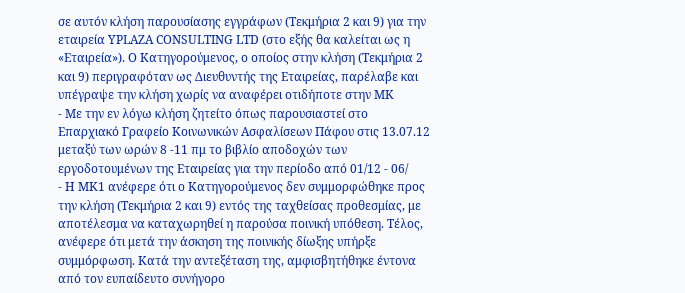σε αυτόν κλήση παρουσίασης εγγράφων (Τεκμήρια 2 και 9) για την εταιρεία YPLAZA CONSULTING LTD (στο εξής θα καλείται ως η «Εταιρεία»). Ο Κατηγορούμενος, ο οποίος στην κλήση (Τεκμήρια 2 και 9) περιγραφόταν ως Διευθυντής της Εταιρείας, παρέλαβε και υπέγραψε την κλήση χωρίς να αναφέρει οτιδήποτε στην ΜΚ
- Με την εν λόγω κλήση ζητείτο όπως παρουσιαστεί στο Επαρχιακό Γραφείο Κοινωνικών Ασφαλίσεων Πάφου στις 13.07.12 μεταξύ των ωρών 8 -11 πμ το βιβλίο αποδοχών των εργοδοτουμένων της Εταιρείας για την περίοδο από 01/12 - 06/
- Η ΜΚ1 ανέφερε ότι ο Κατηγορούμενος δεν συμμορφώθηκε προς την κλήση (Τεκμήρια 2 και 9) εντός της ταχθείσας προθεσμίας, με αποτέλεσμα να καταχωρηθεί η παρούσα ποινική υπόθεση. Τέλος, ανέφερε ότι μετά την άσκηση της ποινικής δίωξης υπήρξε συμμόρφωση. Κατά την αντεξέταση της, αμφισβητήθηκε έντονα από τον ευπαίδευτο συνήγορο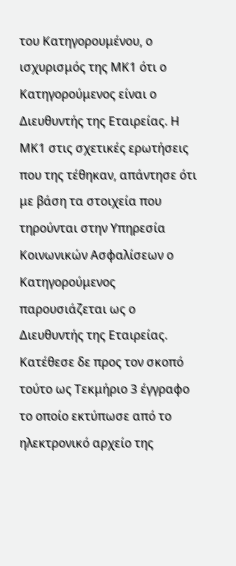του Κατηγορουμένου, ο ισχυρισμός της ΜΚ1 ότι ο Κατηγορούμενος είναι ο Διευθυντής της Εταιρείας. Η ΜΚ1 στις σχετικές ερωτήσεις που της τέθηκαν, απάντησε ότι με βάση τα στοιχεία που τηρούνται στην Υπηρεσία Κοινωνικών Ασφαλίσεων ο Κατηγορούμενος παρουσιάζεται ως ο Διευθυντής της Εταιρείας. Κατέθεσε δε προς τον σκοπό τούτο ως Τεκμήριο 3 έγγραφο το οποίο εκτύπωσε από το ηλεκτρονικό αρχείο της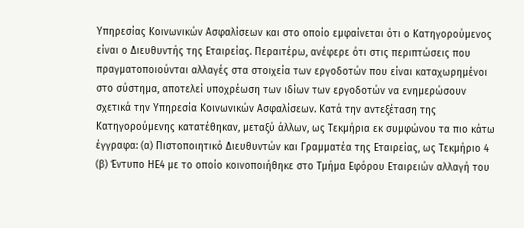Υπηρεσίας Κοινωνικών Ασφαλίσεων και στο οποίο εμφαίνεται ότι ο Κατηγορούμενος είναι ο Διευθυντής της Εταιρείας. Περαιτέρω, ανέφερε ότι στις περιπτώσεις που πραγματοποιούνται αλλαγές στα στοιχεία των εργοδοτών που είναι καταχωρημένοι στο σύστημα, αποτελεί υποχρέωση των ιδίων των εργοδοτών να ενημερώσουν σχετικά την Υπηρεσία Κοινωνικών Ασφαλίσεων. Κατά την αντεξέταση της Κατηγορούμενης κατατέθηκαν, μεταξύ άλλων, ως Τεκμήρια εκ συμφώνου τα πιο κάτω έγγραφα: (α) Πιστοποιητικό Διευθυντών και Γραμματέα της Εταιρείας, ως Τεκμήριο 4 (β) Έντυπο ΗΕ4 με το οποίο κοινοποιήθηκε στο Τμήμα Εφόρου Εταιρειών αλλαγή του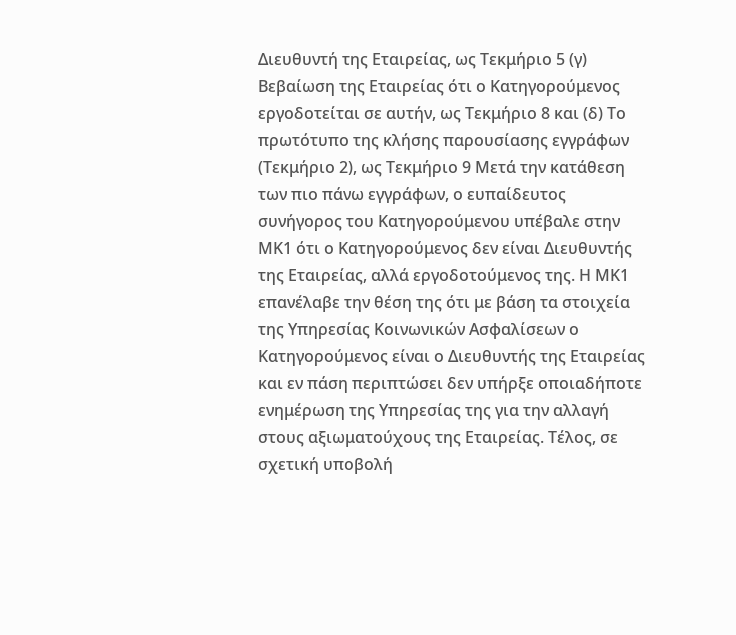Διευθυντή της Εταιρείας, ως Τεκμήριο 5 (γ) Βεβαίωση της Εταιρείας ότι ο Κατηγορούμενος εργοδοτείται σε αυτήν, ως Τεκμήριο 8 και (δ) Το πρωτότυπο της κλήσης παρουσίασης εγγράφων (Τεκμήριο 2), ως Τεκμήριο 9 Μετά την κατάθεση των πιο πάνω εγγράφων, ο ευπαίδευτος συνήγορος του Κατηγορούμενου υπέβαλε στην ΜΚ1 ότι ο Κατηγορούμενος δεν είναι Διευθυντής της Εταιρείας, αλλά εργοδοτούμενος της. Η ΜΚ1 επανέλαβε την θέση της ότι με βάση τα στοιχεία της Υπηρεσίας Κοινωνικών Ασφαλίσεων ο Κατηγορούμενος είναι ο Διευθυντής της Εταιρείας και εν πάση περιπτώσει δεν υπήρξε οποιαδήποτε ενημέρωση της Υπηρεσίας της για την αλλαγή στους αξιωματούχους της Εταιρείας. Τέλος, σε σχετική υποβολή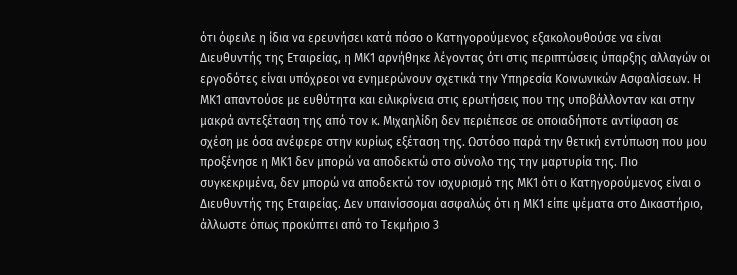ότι όφειλε η ίδια να ερευνήσει κατά πόσο ο Κατηγορούμενος εξακολουθούσε να είναι Διευθυντής της Εταιρείας, η ΜΚ1 αρνήθηκε λέγοντας ότι στις περιπτώσεις ύπαρξης αλλαγών οι εργοδότες είναι υπόχρεοι να ενημερώνουν σχετικά την Υπηρεσία Κοινωνικών Ασφαλίσεων. Η ΜΚ1 απαντούσε με ευθύτητα και ειλικρίνεια στις ερωτήσεις που της υποβάλλονταν και στην μακρά αντεξέταση της από τον κ. Μιχαηλίδη δεν περιέπεσε σε οποιαδήποτε αντίφαση σε σχέση με όσα ανέφερε στην κυρίως εξέταση της. Ωστόσο παρά την θετική εντύπωση που μου προξένησε η ΜΚ1 δεν μπορώ να αποδεκτώ στο σύνολο της την μαρτυρία της. Πιο συγκεκριμένα, δεν μπορώ να αποδεκτώ τον ισχυρισμό της ΜΚ1 ότι ο Κατηγορούμενος είναι ο Διευθυντής της Εταιρείας. Δεν υπαινίσσομαι ασφαλώς ότι η ΜΚ1 είπε ψέματα στο Δικαστήριο, άλλωστε όπως προκύπτει από το Τεκμήριο 3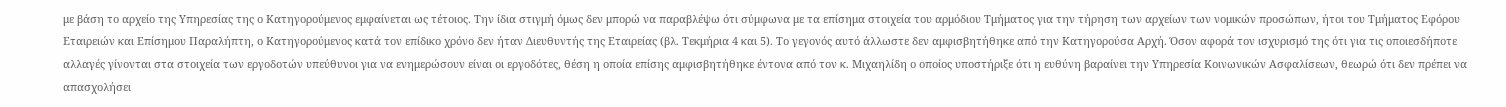με βάση το αρχείο της Υπηρεσίας της ο Κατηγορούμενος εμφαίνεται ως τέτοιος. Την ίδια στιγμή όμως δεν μπορώ να παραβλέψω ότι σύμφωνα με τα επίσημα στοιχεία του αρμόδιου Τμήματος για την τήρηση των αρχείων των νομικών προσώπων, ήτοι του Τμήματος Εφόρου Εταιρειών και Επίσημου Παραλήπτη, ο Κατηγορούμενος κατά τον επίδικο χρόνο δεν ήταν Διευθυντής της Εταιρείας (βλ. Τεκμήρια 4 και 5). Το γεγονός αυτό άλλωστε δεν αμφισβητήθηκε από την Κατηγορούσα Αρχή. Όσον αφορά τον ισχυρισμό της ότι για τις οποιεσδήποτε αλλαγές γίνονται στα στοιχεία των εργοδοτών υπεύθυνοι για να ενημερώσουν είναι οι εργοδότες, θέση η οποία επίσης αμφισβητήθηκε έντονα από τον κ. Μιχαηλίδη ο οποίος υποστήριξε ότι η ευθύνη βαραίνει την Υπηρεσία Κοινωνικών Ασφαλίσεων, θεωρώ ότι δεν πρέπει να απασχολήσει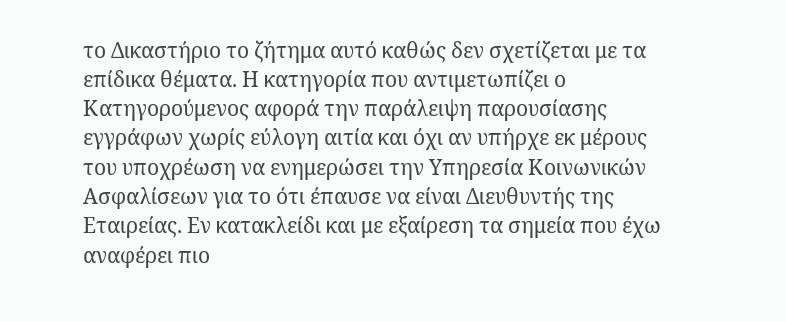το Δικαστήριο το ζήτημα αυτό καθώς δεν σχετίζεται με τα επίδικα θέματα. Η κατηγορία που αντιμετωπίζει ο Κατηγορούμενος αφορά την παράλειψη παρουσίασης εγγράφων χωρίς εύλογη αιτία και όχι αν υπήρχε εκ μέρους του υποχρέωση να ενημερώσει την Υπηρεσία Κοινωνικών Ασφαλίσεων για το ότι έπαυσε να είναι Διευθυντής της Εταιρείας. Εν κατακλείδι και με εξαίρεση τα σημεία που έχω αναφέρει πιο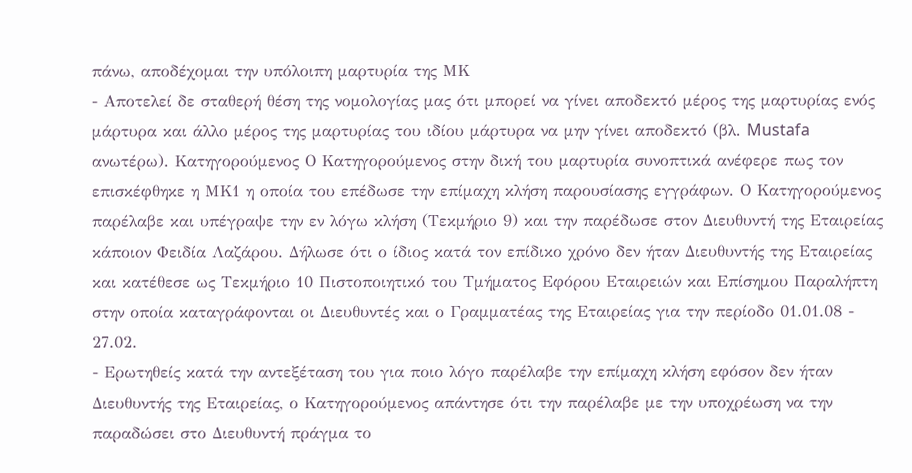πάνω, αποδέχομαι την υπόλοιπη μαρτυρία της ΜΚ
- Αποτελεί δε σταθερή θέση της νομολογίας μας ότι μπορεί να γίνει αποδεκτό μέρος της μαρτυρίας ενός μάρτυρα και άλλο μέρος της μαρτυρίας του ιδίου μάρτυρα να μην γίνει αποδεκτό (βλ. Mustafa ανωτέρω). Κατηγορούμενος Ο Κατηγορούμενος στην δική του μαρτυρία συνοπτικά ανέφερε πως τον επισκέφθηκε η ΜΚ1 η οποία του επέδωσε την επίμαχη κλήση παρουσίασης εγγράφων. Ο Κατηγορούμενος παρέλαβε και υπέγραψε την εν λόγω κλήση (Τεκμήριο 9) και την παρέδωσε στον Διευθυντή της Εταιρείας κάποιον Φειδία Λαζάρου. Δήλωσε ότι ο ίδιος κατά τον επίδικο χρόνο δεν ήταν Διευθυντής της Εταιρείας και κατέθεσε ως Τεκμήριο 10 Πιστοποιητικό του Τμήματος Εφόρου Εταιρειών και Επίσημου Παραλήπτη στην οποία καταγράφονται οι Διευθυντές και ο Γραμματέας της Εταιρείας για την περίοδο 01.01.08 - 27.02.
- Ερωτηθείς κατά την αντεξέταση του για ποιο λόγο παρέλαβε την επίμαχη κλήση εφόσον δεν ήταν Διευθυντής της Εταιρείας, ο Κατηγορούμενος απάντησε ότι την παρέλαβε με την υποχρέωση να την παραδώσει στο Διευθυντή πράγμα το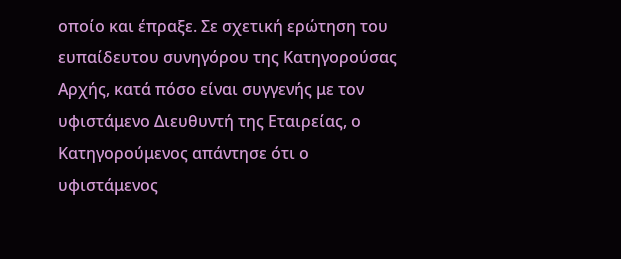οποίο και έπραξε. Σε σχετική ερώτηση του ευπαίδευτου συνηγόρου της Κατηγορούσας Αρχής, κατά πόσο είναι συγγενής με τον υφιστάμενο Διευθυντή της Εταιρείας, ο Κατηγορούμενος απάντησε ότι ο υφιστάμενος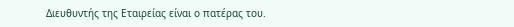Διευθυντής της Εταιρείας είναι ο πατέρας του.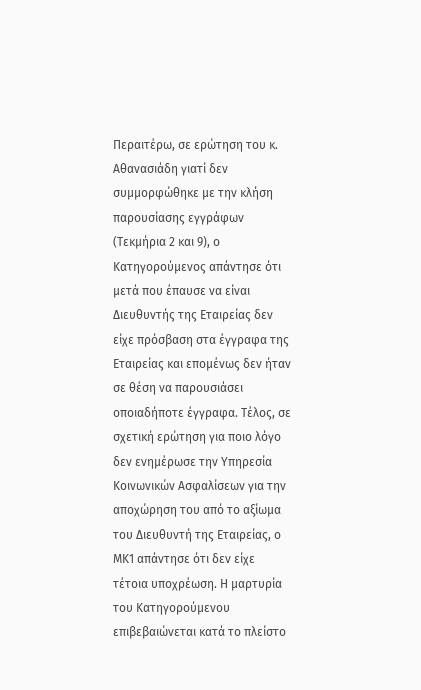Περαιτέρω, σε ερώτηση του κ. Αθανασιάδη γιατί δεν συμμορφώθηκε με την κλήση παρουσίασης εγγράφων (Τεκμήρια 2 και 9), ο Κατηγορούμενος απάντησε ότι μετά που έπαυσε να είναι Διευθυντής της Εταιρείας δεν είχε πρόσβαση στα έγγραφα της Εταιρείας και επομένως δεν ήταν σε θέση να παρουσιάσει οποιαδήποτε έγγραφα. Τέλος, σε σχετική ερώτηση για ποιο λόγο δεν ενημέρωσε την Υπηρεσία Κοινωνικών Ασφαλίσεων για την αποχώρηση του από το αξίωμα του Διευθυντή της Εταιρείας, ο ΜΚ1 απάντησε ότι δεν είχε τέτοια υποχρέωση. Η μαρτυρία του Κατηγορούμενου επιβεβαιώνεται κατά το πλείστο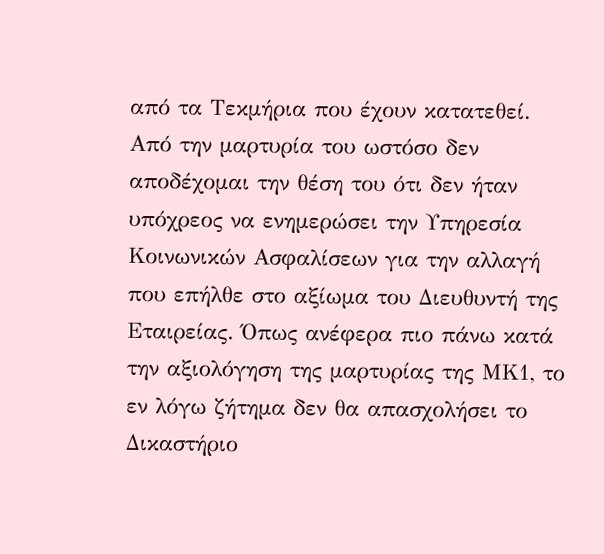από τα Τεκμήρια που έχουν κατατεθεί. Από την μαρτυρία του ωστόσο δεν αποδέχομαι την θέση του ότι δεν ήταν υπόχρεος να ενημερώσει την Υπηρεσία Κοινωνικών Ασφαλίσεων για την αλλαγή που επήλθε στο αξίωμα του Διευθυντή της Εταιρείας. Όπως ανέφερα πιο πάνω κατά την αξιολόγηση της μαρτυρίας της ΜΚ1, το εν λόγω ζήτημα δεν θα απασχολήσει το Δικαστήριο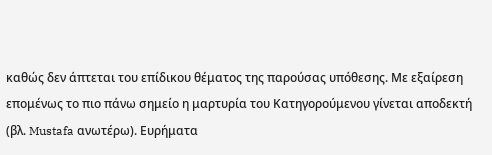καθώς δεν άπτεται του επίδικου θέματος της παρούσας υπόθεσης. Με εξαίρεση επομένως το πιο πάνω σημείο η μαρτυρία του Κατηγορούμενου γίνεται αποδεκτή (βλ. Mustafa ανωτέρω). Ευρήματα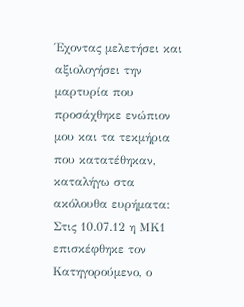Έχοντας μελετήσει και αξιολογήσει την μαρτυρία που προσάχθηκε ενώπιον μου και τα τεκμήρια που κατατέθηκαν, καταλήγω στα ακόλουθα ευρήματα: Στις 10.07.12 η ΜΚ1 επισκέφθηκε τον Κατηγορούμενο, ο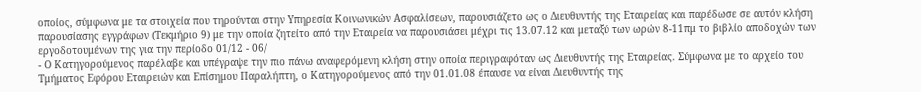οποίος, σύμφωνα με τα στοιχεία που τηρούνται στην Υπηρεσία Κοινωνικών Ασφαλίσεων, παρουσιάζετο ως ο Διευθυντής της Εταιρείας και παρέδωσε σε αυτόν κλήση παρουσίασης εγγράφων (Τεκμήριο 9) με την οποία ζητείτο από την Εταιρεία να παρουσιάσει μέχρι τις 13.07.12 και μεταξύ των ωρών 8-11πμ το βιβλίο αποδοχών των εργοδοτουμένων της για την περίοδο 01/12 - 06/
- Ο Κατηγορούμενος παρέλαβε και υπέγραψε την πιο πάνω αναφερόμενη κλήση στην οποία περιγραφόταν ως Διευθυντής της Εταιρείας. Σύμφωνα με το αρχείο του Τμήματος Εφόρου Εταιρειών και Επίσημου Παραλήπτη, ο Κατηγορούμενος από την 01.01.08 έπαυσε να είναι Διευθυντής της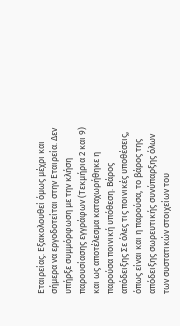Εταιρείας. Εξακολουθεί όμως μέχρι και σήμερα να εργοδοτείται στην Εταιρεία. Δεν υπήρξε συμμόρφωση με την κλήση παρουσίασης εγγράφων (Τεκμήρια 2 και 9) και ως αποτέλεσμα καταχωρήθηκε η παρούσα ποινική υπόθεση. Βάρος απόδειξης Σε όλες τις ποινικές υποθέσεις, όπως είναι και η παρούσα, το βάρος της απόδειξης σωρευτικής συνύπαρξης όλων των συστατικών στοιχείων του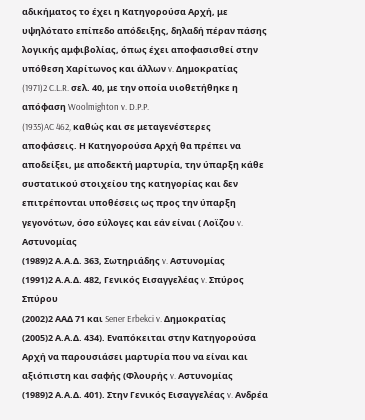αδικήματος το έχει η Κατηγορούσα Αρχή, με υψηλότατο επίπεδο απόδειξης, δηλαδή πέραν πάσης λογικής αμφιβολίας, όπως έχει αποφασισθεί στην υπόθεση Χαρίτωνος και άλλων v. Δημοκρατίας
(1971)2 C.L.R. σελ. 40, με την οποία υιοθετήθηκε η απόφαση Woolmighton v. D.P.P.
(1935)AC 462, καθώς και σε μεταγενέστερες αποφάσεις. Η Κατηγορούσα Αρχή θα πρέπει να αποδείξει, με αποδεκτή μαρτυρία, την ύπαρξη κάθε συστατικού στοιχείου της κατηγορίας και δεν επιτρέπονται υποθέσεις ως προς την ύπαρξη γεγονότων, όσο εύλογες και εάν είναι ( Λοϊζου v. Αστυνομίας
(1989)2 Α.Α.Δ. 363, Σωτηριάδης v. Αστυνομίας
(1991)2 Α.Α.Δ. 482, Γενικός Εισαγγελέας v. Σπύρος Σπύρου
(2002)2 ΑΑΔ 71 και Sener Erbekci v. Δημοκρατίας
(2005)2 Α.Α.Δ. 434). Εναπόκειται στην Κατηγορούσα Αρχή να παρουσιάσει μαρτυρία που να είναι και αξιόπιστη και σαφής (Φλουρής v. Αστυνομίας
(1989)2 Α.Α.Δ. 401). Στην Γενικός Εισαγγελέας v. Ανδρέα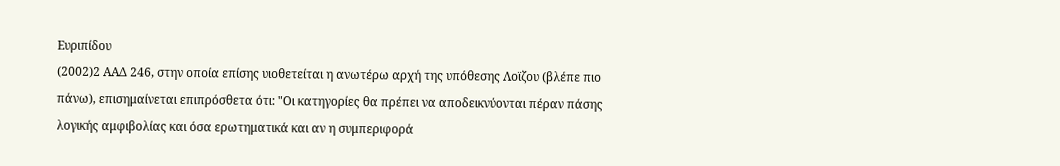Ευριπίδου
(2002)2 ΑΑΔ 246, στην οποία επίσης υιοθετείται η ανωτέρω αρχή της υπόθεσης Λοϊζου (βλέπε πιο πάνω), επισημαίνεται επιπρόσθετα ότι: "Οι κατηγορίες θα πρέπει να αποδεικνύονται πέραν πάσης λογικής αμφιβολίας και όσα ερωτηματικά και αν η συμπεριφορά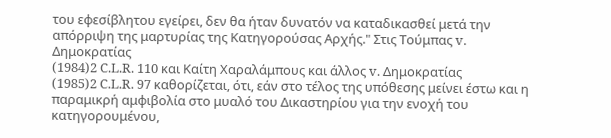του εφεσίβλητου εγείρει, δεν θα ήταν δυνατόν να καταδικασθεί μετά την απόρριψη της μαρτυρίας της Κατηγορούσας Αρχής." Στις Τούμπας v. Δημοκρατίας
(1984)2 C.L.R. 110 και Καίτη Χαραλάμπους και άλλος v. Δημοκρατίας
(1985)2 C.L.R. 97 καθορίζεται, ότι, εάν στο τέλος της υπόθεσης μείνει έστω και η παραμικρή αμφιβολία στο μυαλό του Δικαστηρίου για την ενοχή του κατηγορουμένου,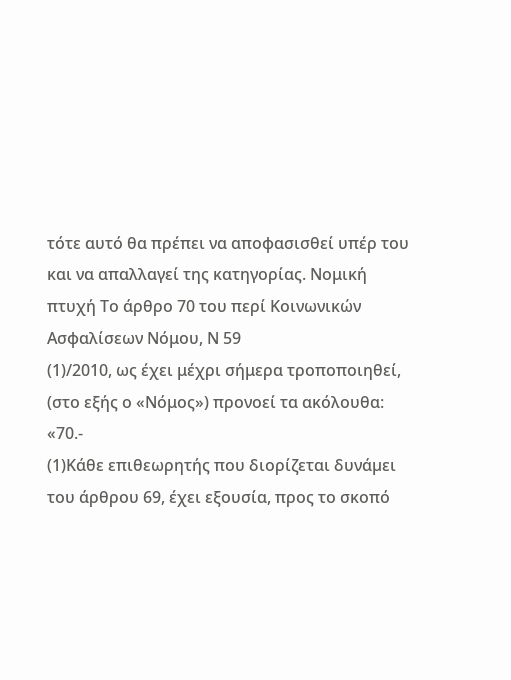τότε αυτό θα πρέπει να αποφασισθεί υπέρ του και να απαλλαγεί της κατηγορίας. Νομική πτυχή Το άρθρο 70 του περί Κοινωνικών Ασφαλίσεων Νόμου, Ν 59
(1)/2010, ως έχει μέχρι σήμερα τροποποιηθεί, (στο εξής ο «Νόμος») προνοεί τα ακόλουθα: «70.-
(1)Κάθε επιθεωρητής που διορίζεται δυνάµει του άρθρου 69, έχει εξουσία, προς το σκοπό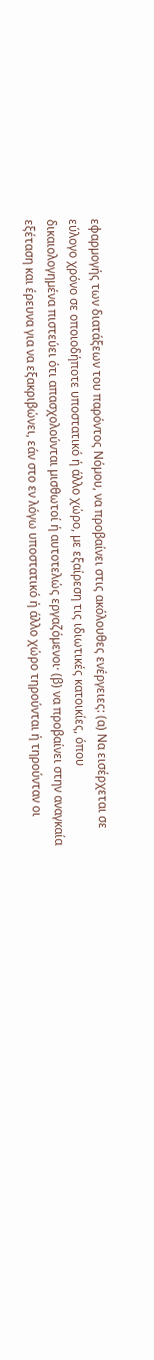εφαρµογής των διατάξεων του παρόντος Νόµου, να προβαίνει στις ακόλουθες ενέργειες: (α) Να εισέρχεται σε εύλογο χρόνο σε οποιοδήποτε υποστατικό ή άλλο χώρο, µε εξαίρεση τις ιδιωτικές κατοικίες, όπου δικαιολογηµένα πιστεύει ότι απασχολούνται µισθωτοί ή αυτοτελώς εργαζόµενοι· (β) να προβαίνει στην αναγκαία εξέταση και έρευνα για να εξακριβώνει, εάν στο εν λόγω υποστατικό ή άλλο χώρο τηρούνται ή τηρούνταν οι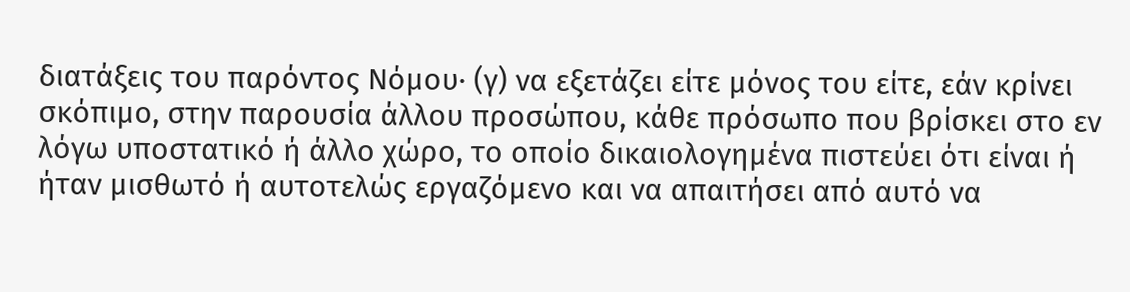διατάξεις του παρόντος Νόµου· (γ) να εξετάζει είτε µόνος του είτε, εάν κρίνει σκόπιµο, στην παρουσία άλλου προσώπου, κάθε πρόσωπο που βρίσκει στο εν λόγω υποστατικό ή άλλο χώρο, το οποίο δικαιολογηµένα πιστεύει ότι είναι ή ήταν µισθωτό ή αυτοτελώς εργαζόµενο και να απαιτήσει από αυτό να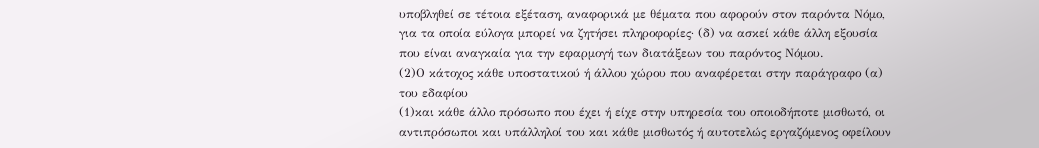υποβληθεί σε τέτοια εξέταση, αναφορικά µε θέµατα που αφορούν στον παρόντα Νόµο, για τα οποία εύλογα µπορεί να ζητήσει πληροφορίες· (δ) να ασκεί κάθε άλλη εξουσία που είναι αναγκαία για την εφαρµογή των διατάξεων του παρόντος Νόµου.
(2)Ο κάτοχος κάθε υποστατικού ή άλλου χώρου που αναφέρεται στην παράγραφο (α) του εδαφίου
(1)και κάθε άλλο πρόσωπο που έχει ή είχε στην υπηρεσία του οποιοδήποτε µισθωτό, οι αντιπρόσωποι και υπάλληλοί του και κάθε µισθωτός ή αυτοτελώς εργαζόµενος οφείλουν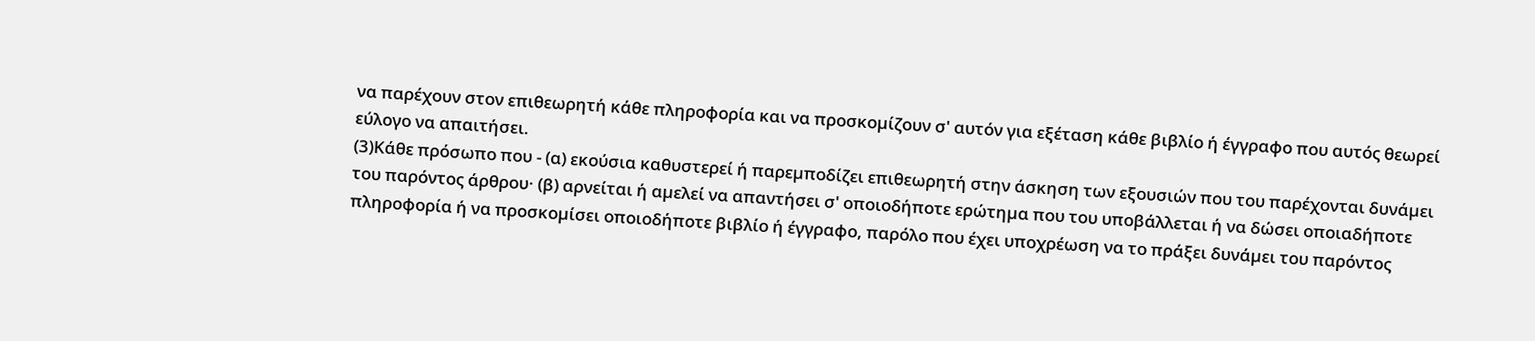να παρέχουν στον επιθεωρητή κάθε πληροφορία και να προσκοµίζουν σ' αυτόν για εξέταση κάθε βιβλίο ή έγγραφο που αυτός θεωρεί εύλογο να απαιτήσει.
(3)Κάθε πρόσωπο που - (α) εκούσια καθυστερεί ή παρεµποδίζει επιθεωρητή στην άσκηση των εξουσιών που του παρέχονται δυνάµει του παρόντος άρθρου· (β) αρνείται ή αµελεί να απαντήσει σ' οποιοδήποτε ερώτηµα που του υποβάλλεται ή να δώσει οποιαδήποτε πληροφορία ή να προσκοµίσει οποιοδήποτε βιβλίο ή έγγραφο, παρόλο που έχει υποχρέωση να το πράξει δυνάµει του παρόντος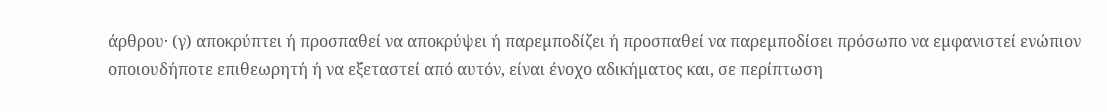άρθρου· (γ) αποκρύπτει ή προσπαθεί να αποκρύψει ή παρεµποδίζει ή προσπαθεί να παρεµποδίσει πρόσωπο να εµφανιστεί ενώπιον οποιουδήποτε επιθεωρητή ή να εξεταστεί από αυτόν, είναι ένοχο αδικήµατος και, σε περίπτωση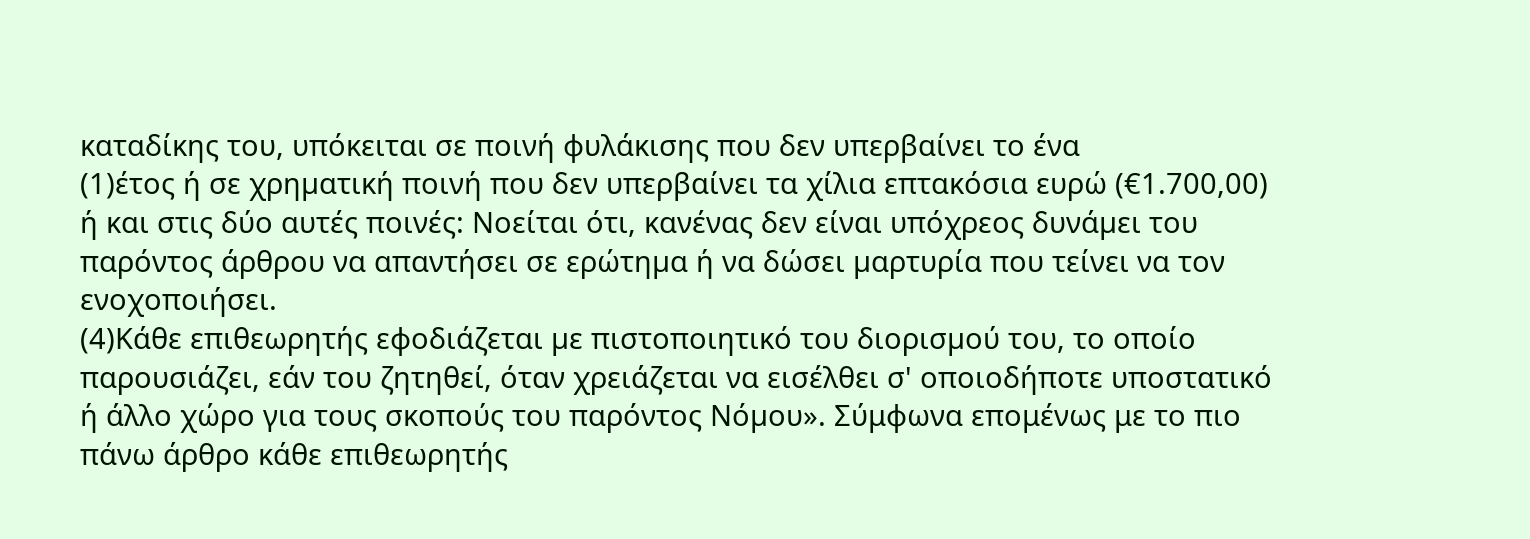καταδίκης του, υπόκειται σε ποινή φυλάκισης που δεν υπερβαίνει το ένα
(1)έτος ή σε χρηµατική ποινή που δεν υπερβαίνει τα χίλια επτακόσια ευρώ (€1.700,00) ή και στις δύο αυτές ποινές: Νοείται ότι, κανένας δεν είναι υπόχρεος δυνάµει του παρόντος άρθρου να απαντήσει σε ερώτηµα ή να δώσει µαρτυρία που τείνει να τον ενοχοποιήσει.
(4)Κάθε επιθεωρητής εφοδιάζεται µε πιστοποιητικό του διορισµού του, το οποίο παρουσιάζει, εάν του ζητηθεί, όταν χρειάζεται να εισέλθει σ' οποιοδήποτε υποστατικό ή άλλο χώρο για τους σκοπούς του παρόντος Νόµου». Σύμφωνα επομένως με το πιο πάνω άρθρο κάθε επιθεωρητής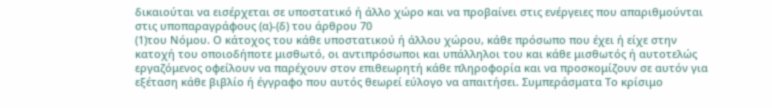δικαιούται να εισέρχεται σε υποστατικό ή άλλο χώρο και να προβαίνει στις ενέργειες που απαριθμούνται στις υποπαραγράφους (α)-(δ) του άρθρου 70
(1)του Νόμου. Ο κάτοχος του κάθε υποστατικού ή άλλου χώρου, κάθε πρόσωπο που έχει ή είχε στην κατοχή του οποιοδήποτε μισθωτό, οι αντιπρόσωποι και υπάλληλοι του και κάθε μισθωτός ή αυτοτελώς εργαζόμενος οφείλουν να παρέχουν στον επιθεωρητή κάθε πληροφορία και να προσκομίζουν σε αυτόν για εξέταση κάθε βιβλίο ή έγγραφο που αυτός θεωρεί εύλογο να απαιτήσει. Συμπεράσματα Το κρίσιμο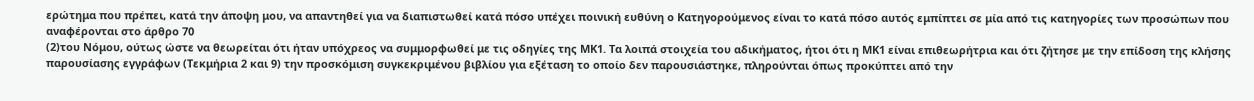ερώτημα που πρέπει, κατά την άποψη μου, να απαντηθεί για να διαπιστωθεί κατά πόσο υπέχει ποινική ευθύνη ο Κατηγορούμενος είναι το κατά πόσο αυτός εμπίπτει σε μία από τις κατηγορίες των προσώπων που αναφέρονται στο άρθρο 70
(2)του Νόμου, ούτως ώστε να θεωρείται ότι ήταν υπόχρεος να συμμορφωθεί με τις οδηγίες της ΜΚ1. Τα λοιπά στοιχεία του αδικήματος, ήτοι ότι η ΜΚ1 είναι επιθεωρήτρια και ότι ζήτησε με την επίδοση της κλήσης παρουσίασης εγγράφων (Τεκμήρια 2 και 9) την προσκόμιση συγκεκριμένου βιβλίου για εξέταση το οποίο δεν παρουσιάστηκε, πληρούνται όπως προκύπτει από την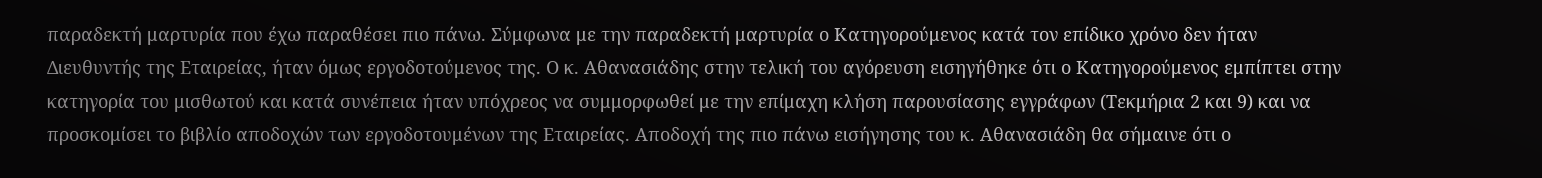παραδεκτή μαρτυρία που έχω παραθέσει πιο πάνω. Σύμφωνα με την παραδεκτή μαρτυρία ο Κατηγορούμενος κατά τον επίδικο χρόνο δεν ήταν Διευθυντής της Εταιρείας, ήταν όμως εργοδοτούμενος της. Ο κ. Αθανασιάδης στην τελική του αγόρευση εισηγήθηκε ότι ο Κατηγορούμενος εμπίπτει στην κατηγορία του μισθωτού και κατά συνέπεια ήταν υπόχρεος να συμμορφωθεί με την επίμαχη κλήση παρουσίασης εγγράφων (Τεκμήρια 2 και 9) και να προσκομίσει το βιβλίο αποδοχών των εργοδοτουμένων της Εταιρείας. Αποδοχή της πιο πάνω εισήγησης του κ. Αθανασιάδη θα σήμαινε ότι ο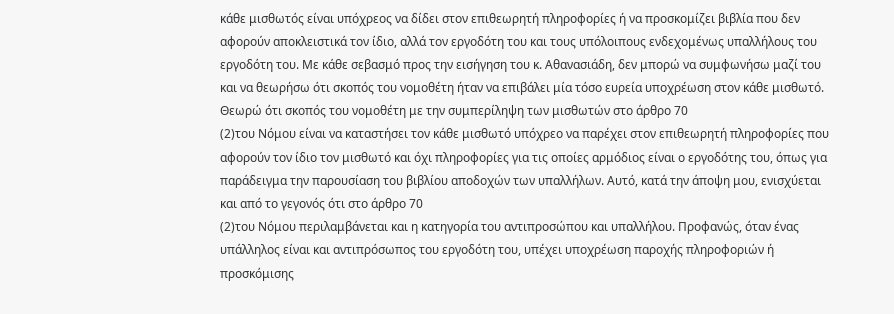κάθε μισθωτός είναι υπόχρεος να δίδει στον επιθεωρητή πληροφορίες ή να προσκομίζει βιβλία που δεν αφορούν αποκλειστικά τον ίδιο, αλλά τον εργοδότη του και τους υπόλοιπους ενδεχομένως υπαλλήλους του εργοδότη του. Με κάθε σεβασμό προς την εισήγηση του κ. Αθανασιάδη, δεν μπορώ να συμφωνήσω μαζί του και να θεωρήσω ότι σκοπός του νομοθέτη ήταν να επιβάλει μία τόσο ευρεία υποχρέωση στον κάθε μισθωτό. Θεωρώ ότι σκοπός του νομοθέτη με την συμπερίληψη των μισθωτών στο άρθρο 70
(2)του Νόμου είναι να καταστήσει τον κάθε μισθωτό υπόχρεο να παρέχει στον επιθεωρητή πληροφορίες που αφορούν τον ίδιο τον μισθωτό και όχι πληροφορίες για τις οποίες αρμόδιος είναι ο εργοδότης του, όπως για παράδειγμα την παρουσίαση του βιβλίου αποδοχών των υπαλλήλων. Αυτό, κατά την άποψη μου, ενισχύεται και από το γεγονός ότι στο άρθρο 70
(2)του Νόμου περιλαμβάνεται και η κατηγορία του αντιπροσώπου και υπαλλήλου. Προφανώς, όταν ένας υπάλληλος είναι και αντιπρόσωπος του εργοδότη του, υπέχει υποχρέωση παροχής πληροφοριών ή προσκόμισης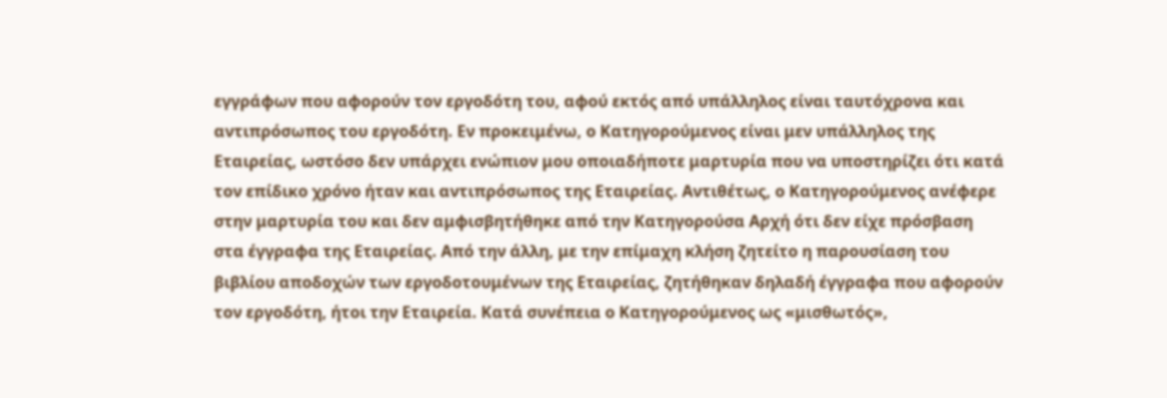εγγράφων που αφορούν τον εργοδότη του, αφού εκτός από υπάλληλος είναι ταυτόχρονα και αντιπρόσωπος του εργοδότη. Εν προκειμένω, ο Κατηγορούμενος είναι μεν υπάλληλος της Εταιρείας, ωστόσο δεν υπάρχει ενώπιον μου οποιαδήποτε μαρτυρία που να υποστηρίζει ότι κατά τον επίδικο χρόνο ήταν και αντιπρόσωπος της Εταιρείας. Αντιθέτως, ο Κατηγορούμενος ανέφερε στην μαρτυρία του και δεν αμφισβητήθηκε από την Κατηγορούσα Αρχή ότι δεν είχε πρόσβαση στα έγγραφα της Εταιρείας. Από την άλλη, με την επίμαχη κλήση ζητείτο η παρουσίαση του βιβλίου αποδοχών των εργοδοτουμένων της Εταιρείας, ζητήθηκαν δηλαδή έγγραφα που αφορούν τον εργοδότη, ήτοι την Εταιρεία. Κατά συνέπεια ο Κατηγορούμενος ως «μισθωτός»,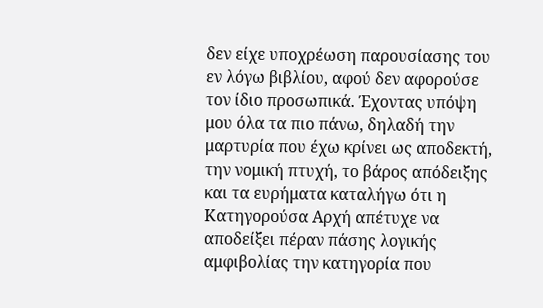δεν είχε υποχρέωση παρουσίασης του εν λόγω βιβλίου, αφού δεν αφορούσε τον ίδιο προσωπικά. Έχοντας υπόψη μου όλα τα πιο πάνω, δηλαδή την μαρτυρία που έχω κρίνει ως αποδεκτή, την νομική πτυχή, το βάρος απόδειξης και τα ευρήματα καταλήγω ότι η Κατηγορούσα Αρχή απέτυχε να αποδείξει πέραν πάσης λογικής αμφιβολίας την κατηγορία που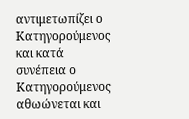αντιμετωπίζει ο Κατηγορούμενος και κατά συνέπεια ο Κατηγορούμενος αθωώνεται και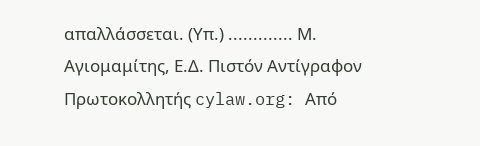απαλλάσσεται. (Υπ.) ............. Μ. Αγιομαμίτης, Ε.Δ. Πιστόν Αντίγραφον Πρωτοκολλητής cylaw.org: Από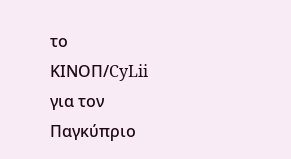το ΚΙΝOΠ/CyLii για τον Παγκύπριο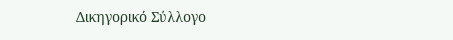Δικηγορικό Σύλλογο